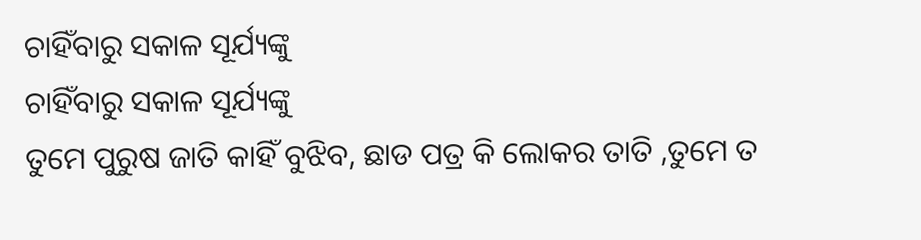ଚାହିଁବାରୁ ସକାଳ ସୂର୍ଯ୍ୟଙ୍କୁ
ଚାହିଁବାରୁ ସକାଳ ସୂର୍ଯ୍ୟଙ୍କୁ
ତୁମେ ପୁରୁଷ ଜାତି କାହିଁ ବୁଝିବ, ଛାଡ ପତ୍ର କି ଲୋକର ତାତି ,ତୁମେ ତ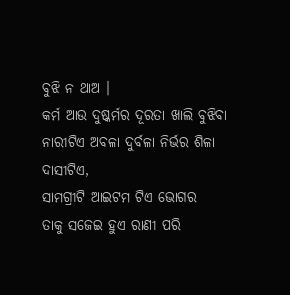ବୁଝି ନ ଥାଅ ।
କର୍ମ ଆଉ ଦୁଷ୍କର୍ମର ଦୂରତା ଖାଲି ବୁଝିବା ନାରୀଟିଏ ଅବଳା ଦୁର୍ବଳା ନିର୍ଭର ଶିଳା ଦାସୀଟିଏ,
ସାମଗ୍ରୀଟି ଆଇଟମ ଟିଏ ଭୋଗର
ତାକୁ ସଜେଇ ହୁଏ ରାଣୀ ପରି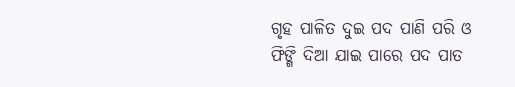ଗୃହ ପାଳିତ ଦୁଇ ପଦ ପାଣି ପରି ଓ ଫିଙ୍ଗି ଦିଆ ଯାଇ ପାରେ ପଦ ପାତ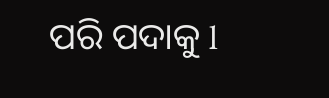ପରି ପଦାକୁ l